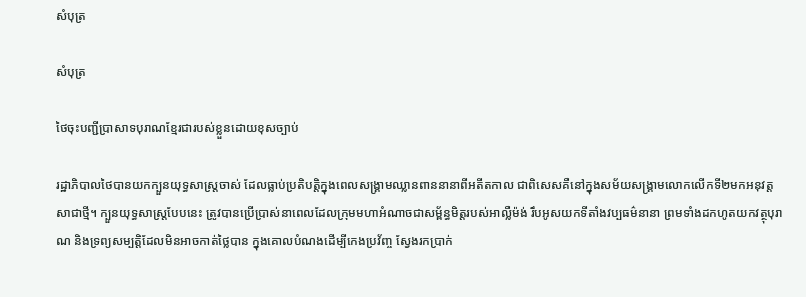សំបុត្រ

សំបុត្រ

ថៃចុះបញ្ជីប្រាសាទបុរាណខ្មែរជារបស់ខ្លួនដោយខុសច្បាប់

រដ្ឋាភិបាលថៃបានយកក្បួនយុទ្ធសាស្ត្រចាស់ ដែលធ្លាប់ប្រតិបត្តិក្នុងពេលសង្គ្រាមឈ្លានពាននានាពីអតីតកាល ជាពិសេសគឺនៅក្នុងសម័យសង្គ្រាមលោកលើកទី២មកអនុវត្តសាជាថ្មី។ ក្បួនយុទ្ធសាស្ត្របែបនេះ ត្រូវបានប្រើប្រាស់នាពេលដែលក្រុមមហាអំណាចជាសម្ព័ន្ធមិត្តរបស់អាល្លឺម៉ង់ រឹបអូសយកទីតាំងវប្បធម៌នានា ព្រមទាំងដកហូតយកវត្ថុបុរាណ និងទ្រព្យសម្បត្តិដែលមិនអាចកាត់ថ្លៃបាន ក្នុងគោលបំណងដើម្បីកេងប្រវ័ញ្ច ស្វែងរកប្រាក់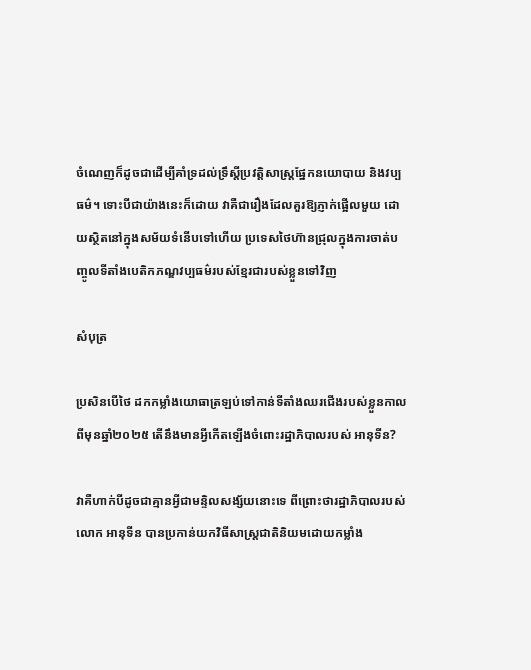ចំណេញក៏ដូចជាដើម្បីគាំទ្រដល់ទ្រឹស្តីប្រវត្តិសាស្ត្រផ្នែកនយោបាយ និងវប្បធម៌។ ទោះបីជាយ៉ាងនេះក៏ដោយ វាគឺជារឿងដែលគួរឱ្យភ្ញាក់ផ្អើលមួយ ដោយស្ថិតនៅក្នុងសម័យទំនើបទៅហើយ ប្រទេសថៃហ៊ានជ្រុលក្នុងការចាត់បញ្ចូលទីតាំងបេតិកភណ្ឌវប្បធម៌របស់ខ្មែរជារបស់ខ្លួនទៅវិញ

សំបុត្រ

ប្រសិនបើថៃ ដកកម្លាំងយោធាត្រឡប់ទៅកាន់ទីតាំងឈរជើងរបស់ខ្លួនកាលពីមុនឆ្នាំ២០២៥ តើនឹងមានអ្វីកើតឡើងចំពោះរដ្ឋាភិបាលរបស់ អានុទីន?

វាគឺហាក់បីដូចជាគ្មានអ្វីជាមន្ទិលសង្ស័យនោះទេ ពីព្រោះថារដ្ឋាភិបាលរបស់លោក អានុទីន បានប្រកាន់យកវិធីសាស្ត្រជាតិនិយមដោយកម្លាំង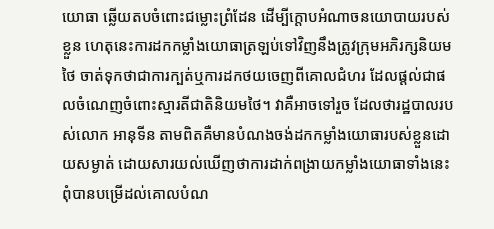យោធា ឆ្លើយតបចំពោះជម្លោះព្រំដែន ដើម្បីក្តោបអំណាចនយោបាយរបស់ខ្លួន ហេតុនេះការដកកម្លាំងយោធាត្រឡប់ទៅវិញនឹងត្រូវក្រុមអភិរក្សនិយមថៃ ចាត់ទុកថាជាការក្បត់ឬការដកថយចេញពីគោលជំហរ ដែលផ្តល់ជាផលចំណេញចំពោះស្មារតីជាតិនិយមថៃ។ វាគឺអាចទៅរួច ដែលថារដ្ឋបាលរបស់លោក អានុទីន តាមពិតគឺមានបំណងចង់ដកកម្លាំងយោធារបស់ខ្លួនដោយសម្ងាត់ ដោយសារយល់ឃើញថាការដាក់ពង្រាយកម្លាំងយោធាទាំងនេះ ពុំបានបម្រើដល់គោលបំណ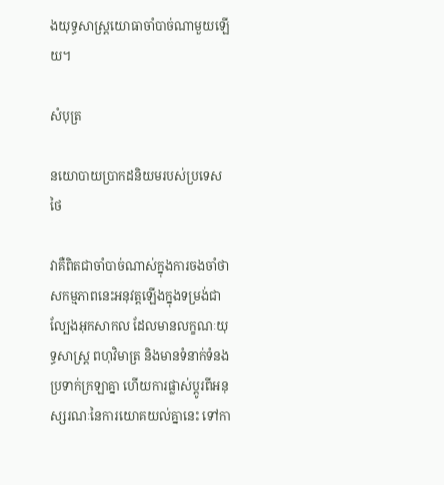ងយុទ្ធសាស្ត្រយោធាចាំបាច់ណាមួយឡើយ។

សំបុត្រ

នយោបាយប្រាកដនិយមរបស់ប្រទេសថៃ

វាគឺពិតជាចាំបាច់ណាស់ក្នុងការចងចាំថា សកម្មភាពនេះអនុវត្តឡើងក្នុងទម្រង់ជាល្បែងអុកសាកល ដែលមានលក្ខណៈយុទ្ធសាស្ត្រ ពហុវិមាត្រ និងមានទំនាក់ទំនងប្រទាក់ក្រឡាគ្នា ហើយការផ្លាស់ប្តូរពីអនុស្សរណៈនៃការយោគយល់គ្នានេះ ទៅកា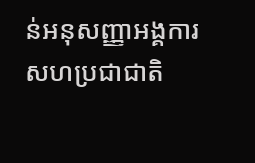ន់អនុសញ្ញាអង្គការសហប្រជាជាតិ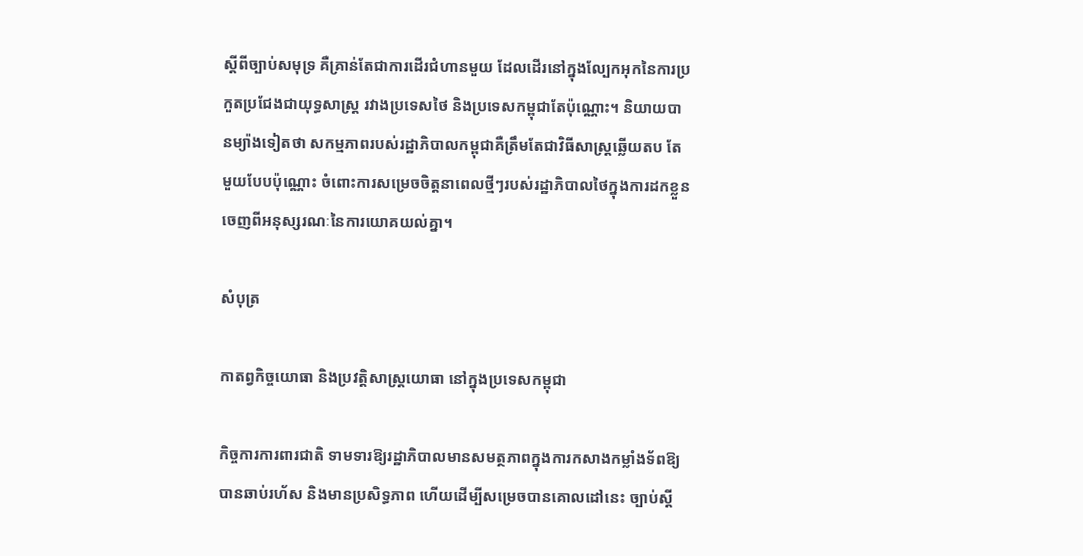ស្តីពីច្បាប់សមុទ្រ គឺគ្រាន់តែជាការដើរជំហានមួយ ដែលដើរនៅក្នុងល្បែកអុកនៃការប្រកួតប្រជែងជាយុទ្ធសាស្ត្រ រវាងប្រទេសថៃ និងប្រទេសកម្ពុជាតែប៉ុណ្ណោះ។ និយាយបានម្យ៉ាងទៀតថា សកម្មភាពរបស់រដ្ឋាភិបាលកម្ពុជាគឺត្រឹមតែជាវិធីសាស្ត្រឆ្លើយតប តែមួយបែបប៉ុណ្ណោះ ចំពោះការសម្រេចចិត្តនាពេលថ្មីៗរបស់រដ្ឋាភិបាលថៃក្នុងការដកខ្លួនចេញពីអនុស្សរណៈនៃការយោគយល់គ្នា។

សំបុត្រ

កាតព្វកិច្ចយោធា និងប្រវត្តិសាស្ត្រយោធា នៅក្នុងប្រទេសកម្ពុជា

កិច្ចការការពារជាតិ ទាមទារឱ្យរដ្ឋាភិបាលមានសមត្ថភាពក្នុងការកសាងកម្លាំងទ័ពឱ្យបានឆាប់រហ័ស និងមានប្រសិទ្ធភាព ហើយដើម្បីសម្រេចបានគោលដៅនេះ ច្បាប់ស្តី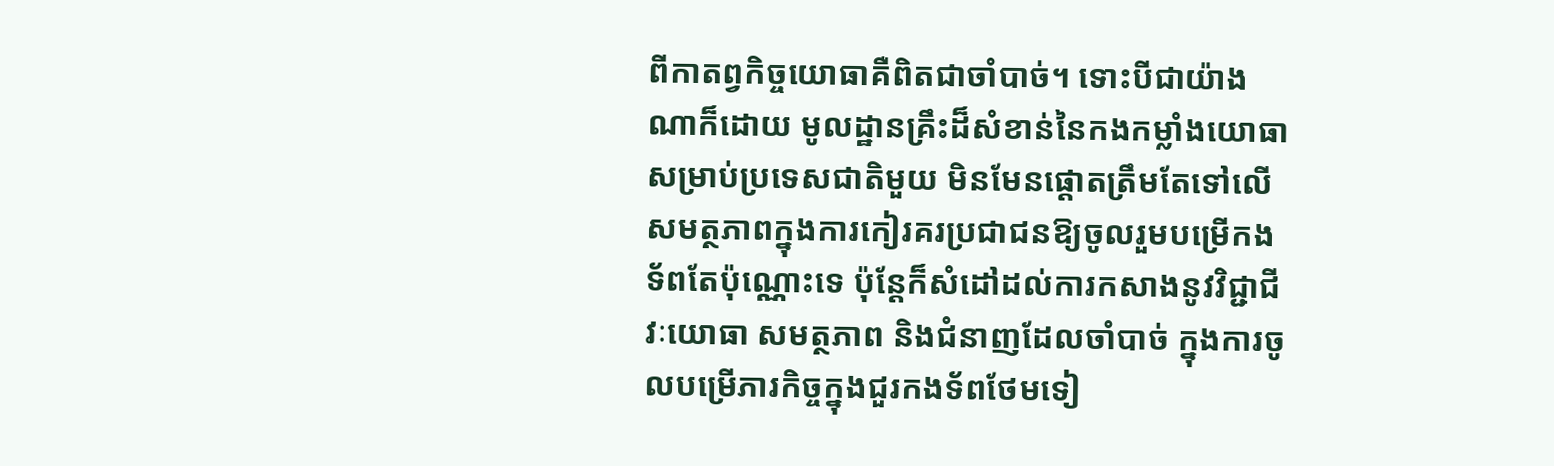ពីកាតព្វកិច្ចយោធាគឺពិតជាចាំបាច់។ ទោះបីជាយ៉ាងណាក៏ដោយ មូលដ្ឋានគ្រឹះដ៏សំខាន់នៃកងកម្លាំងយោធាសម្រាប់ប្រទេសជាតិមួយ មិនមែនផ្តោតត្រឹមតែទៅលើសមត្ថភាពក្នុងការកៀរគរប្រជាជនឱ្យចូលរួមបម្រើកងទ័ពតែប៉ុណ្ណោះទេ ប៉ុន្តែក៏សំដៅដល់ការកសាងនូវវិជ្ជាជីវៈយោធា សមត្ថភាព និងជំនាញដែលចាំបាច់ ក្នុងការចូលបម្រើភារកិច្ចក្នុងជួរកងទ័ពថែមទៀ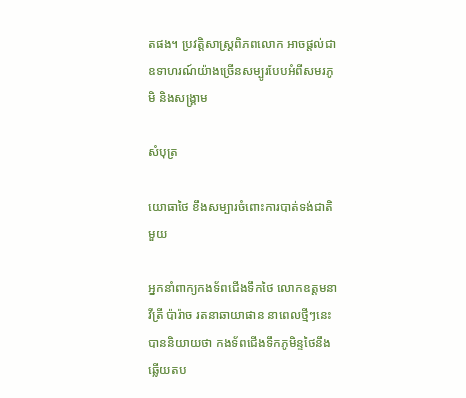តផង។ ប្រវត្តិសាស្ត្រពិភពលោក អាចផ្តល់ជាឧទាហរណ៍យ៉ាងច្រើនសម្បូរបែបអំពីសមរភូមិ និងសង្គ្រាម

សំបុត្រ

យោធាថៃ ខឹងសម្បារចំពោះការបាត់ទង់ជាតិមួយ

អ្នកនាំពាក្យកងទ័ពជើងទឹកថៃ លោកឧត្តមនាវីត្រី ប៉ារ៉ាច រតនាឆាយាផាន នាពេលថ្មីៗនេះ បាននិយាយថា កងទ័ពជើងទឹកភូមិន្ទថៃនឹងឆ្លើយតប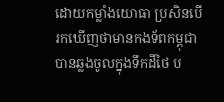ដោយកម្លាំងយោធា ប្រសិនបើរកឃើញថាមានកងទ័ពកម្ពុជាបានឆ្លងចូលក្នុងទឹកដីថៃ ប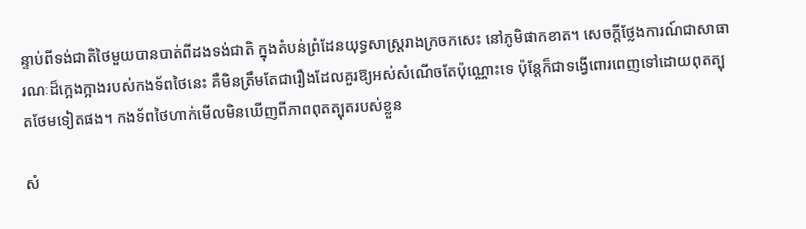ន្ទាប់ពីទង់ជាតិថៃមួយបានបាត់ពីដងទង់ជាតិ ក្នុងតំបន់ព្រំដែនយុទ្ធសាស្ត្ររាងក្រចកសេះ នៅភូមិផាកខាត។ សេចក្តីថ្លែងការណ៍ជាសាធារណៈដ៏ក្អេងក្អាងរបស់កងទ័ពថៃនេះ គឺមិនត្រឹមតែជារឿងដែលគួរឱ្យអស់សំណើចតែប៉ុណ្ណោះទេ ប៉ុន្តែក៏ជាទង្វើពោរពេញទៅដោយពុតត្បុតថែមទៀតផង។ កងទ័ពថៃហាក់មើលមិនឃើញពីភាពពុតត្បុតរបស់ខ្លួន

សំ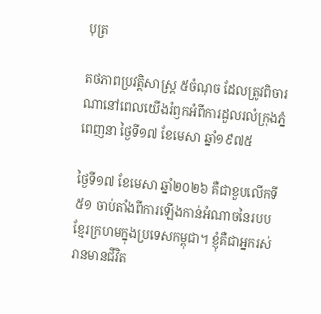បុត្រ

តថភាពប្រវត្តិសាស្ត្រ ៥ចំណុច ដែលត្រូវពិចារណានៅពេលយើងរំឭកអំពីការដួលរលំក្រុងភ្នំពេញនា ថ្ងៃទី១៧ ខែមេសា ឆ្នាំ១៩៧៥

ថ្ងៃទី១៧ ខែមេសា ឆ្នាំ២០២៦ គឺជាខួបលើកទី៥១ ចាប់តាំងពីការឡើងកាន់អំណាចនៃរបបខ្មែរក្រហមក្នុងប្រទេសកម្ពុជា។ ខ្ញុំគឺជាអ្នករស់រានមានជីវិត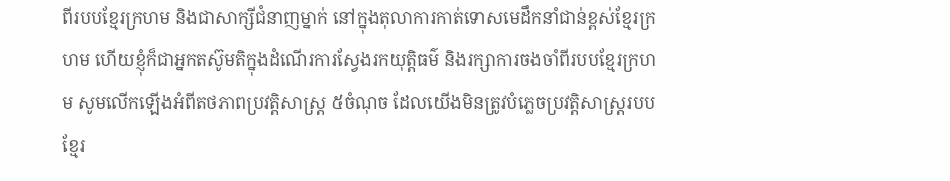ពីរបបខ្មែរក្រហម និងជាសាក្សីជំនាញម្នាក់ នៅក្នុងតុលាការកាត់ទោសមេដឹកនាំជាន់ខ្ពស់ខ្មែរក្រហម ហើយខ្ញុំក៏ជាអ្នកតស៊ូមតិក្នុងដំណើរការស្វែងរកយុត្តិធម៌ និងរក្សាការចងចាំពីរបបខ្មែរក្រហម សូមលើកឡើងអំពីតថភាពប្រវត្តិសាស្ត្រ ៥ចំណុច ដែលយើងមិនត្រូវបំភ្លេចប្រវត្តិសាស្ត្ររបបខ្មែរ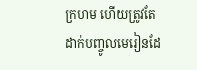ក្រហម ហើយត្រូវតែដាក់បញ្ចូលមេរៀនដែ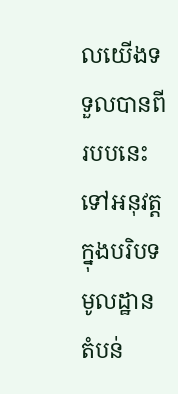លយើងទទួលបានពីរបបនេះទៅអនុវត្តក្នុងបរិបទមូលដ្ឋាន តំបន់